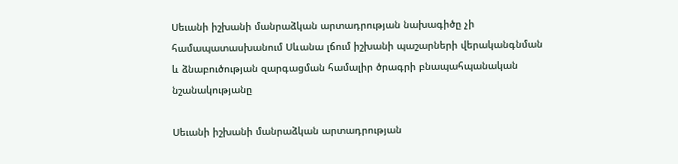Սեւանի իշխանի մանրաձկան արտադրության նախագիծը չի համապատասխանում Սևանա լճում իշխանի պաշարների վերականգնման և ձնաբուծության զարգացման համալիր ծրագրի բնապահպանական նշանակությանը

Սեւանի իշխանի մանրաձկան արտադրության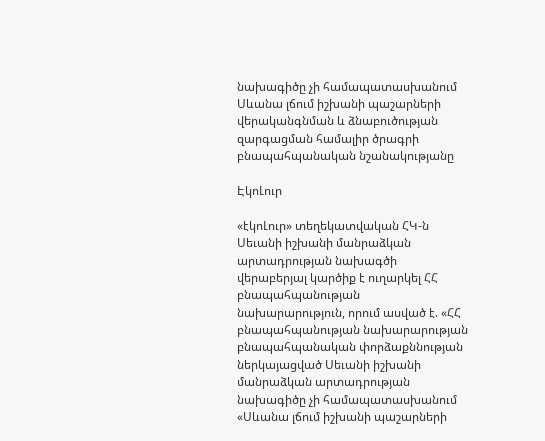նախագիծը չի համապատասխանում  Սևանա լճում իշխանի պաշարների վերականգնման և ձնաբուծության զարգացման համալիր ծրագրի բնապահպանական նշանակությանը

ԷկոԼուր

«էկոԼուր» տեղեկատվական ՀԿ-ն Սեւանի իշխանի մանրաձկան արտադրության նախագծի վերաբերյալ կարծիք է ուղարկել ՀՀ բնապահպանության նախարարություն, որում ասված է. «ՀՀ բնապահպանության նախարարության բնապահպանական փորձաքննության ներկայացված Սեւանի իշխանի մանրաձկան արտադրության նախագիծը չի համապատասխանում «Սևանա լճում իշխանի պաշարների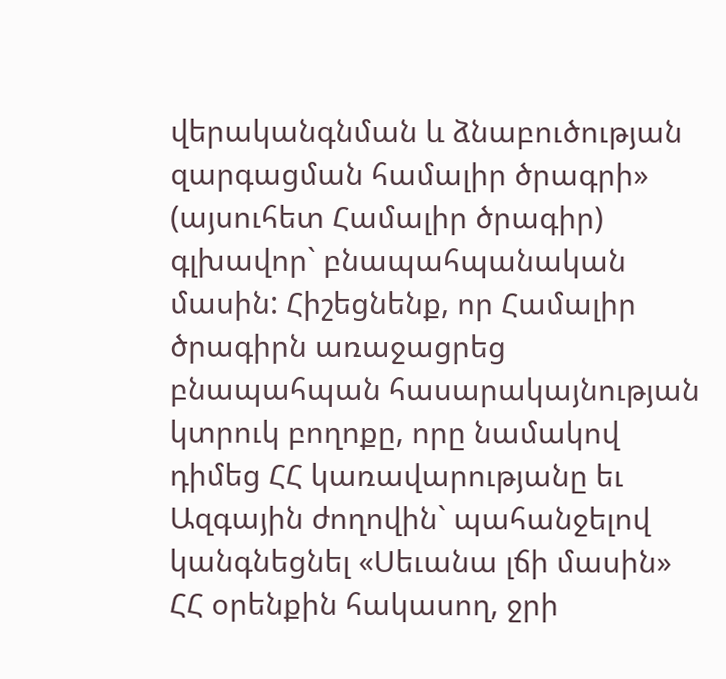վերականգնման և ձնաբուծության զարգացման համալիր ծրագրի» (այսուհետ Համալիր ծրագիր) գլխավոր` բնապահպանական մասին: Հիշեցնենք, որ Համալիր ծրագիրն առաջացրեց բնապահպան հասարակայնության կտրուկ բողոքը, որը նամակով դիմեց ՀՀ կառավարությանը եւ Ազգային ժողովին` պահանջելով կանգնեցնել «Սեւանա լճի մասին» ՀՀ օրենքին հակասող, ջրի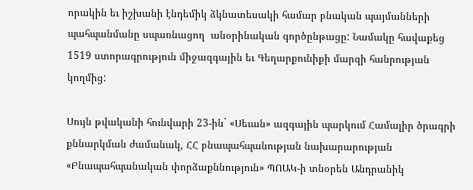որակին եւ իշխանի էնդեմիկ ձկնատեսակի համար բնական պայմանների պահպանմանը սպառնացող  անօրինական գործընթացը: Նամակը հավաքեց 1519 ստորագրություն միջազգային եւ Գեղարքունիքի մարզի հանրության կողմից:

Սույն թվականի հունվարի 23-ին` «Սեւան» ազգային պարկում Համալիր ծրագրի քննարկման ժամանակ, ՀՀ բնապահպանության նախարարության «Բնապահպանական փորձաքննություն» ՊՈԱԿ-ի տնօրեն Անդրանիկ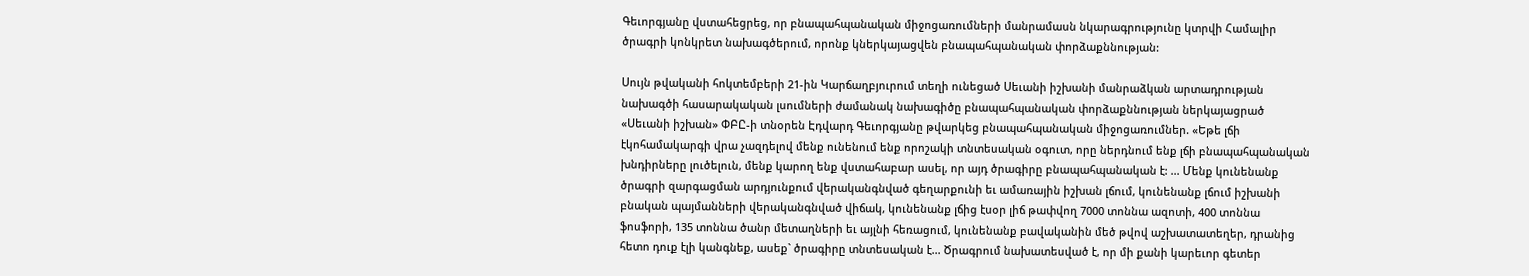Գեւորգյանը վստահեցրեց, որ բնապահպանական միջոցառումների մանրամասն նկարագրությունը կտրվի Համալիր ծրագրի կոնկրետ նախագծերում, որոնք կներկայացվեն բնապահպանական փորձաքննության:

Սույն թվականի հոկտեմբերի 21-ին Կարճաղբյուրում տեղի ունեցած Սեւանի իշխանի մանրաձկան արտադրության նախագծի հասարակական լսումների ժամանակ նախագիծը բնապահպանական փորձաքննության ներկայացրած «Սեւանի իշխան» ՓԲԸ-ի տնօրեն Էդվարդ Գեւորգյանը թվարկեց բնապահպանական միջոցառումներ. «Եթե լճի էկոհամակարգի վրա չազդելով մենք ունենում ենք որոշակի տնտեսական օգուտ, որը ներդնում ենք լճի բնապահպանական խնդիրները լուծելուն, մենք կարող ենք վստահաբար ասել, որ այդ ծրագիրը բնապահպանական է: ... Մենք կունենանք ծրագրի զարգացման արդյունքում վերականգնված գեղարքունի եւ ամառային իշխան լճում, կունենանք լճում իշխանի բնական պայմանների վերականգնված վիճակ, կունենանք լճից էսօր լիճ թափվող 7000 տոննա ազոտի, 400 տոննա ֆոսֆորի, 135 տոննա ծանր մետաղների եւ այլնի հեռացում, կունենանք բավականին մեծ թվով աշխատատեղեր, դրանից հետո դուք էլի կանգնեք, ասեք` ծրագիրը տնտեսական է... Ծրագրում նախատեսված է, որ մի քանի կարեւոր գետեր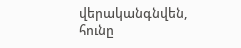վերականգնվեն, հունը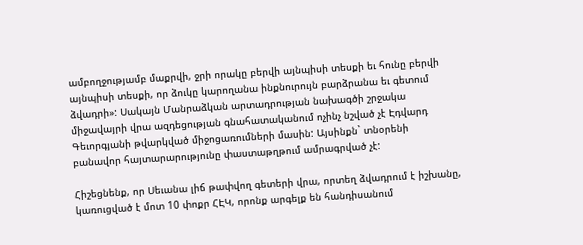ամբողջությամբ մաքրվի, ջրի որակը բերվի այնպիսի տեսքի եւ հունը բերվի այնպիսի տեսքի, որ ձուկը կարողանա ինքնուրույն բարձրանա եւ գետում ձվադրի»: Սակայն Մանրաձկան արտադրության նախագծի շրջակա միջավայրի վրա ազդեցության գնահատականում ոչինչ նշված չէ Էդվարդ Գեւորգյանի թվարկված միջոցառումների մասին: Այսինքն` տնօրենի բանավոր հայտարարությունը փաստաթղթում ամրագրված չէ:

Հիշեցնենք, որ Սեւանա լիճ թափվող գետերի վրա, որտեղ ձվադրում է իշխանը, կառուցված է մոտ 10 փոքր ՀԷԿ, որոնք արգելք են հանդիսանում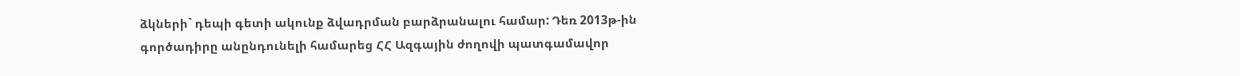ձկների` դեպի գետի ակունք ձվադրման բարձրանալու համար: Դեռ 2013թ-ին գործադիրը անընդունելի համարեց ՀՀ Ազգային ժողովի պատգամավոր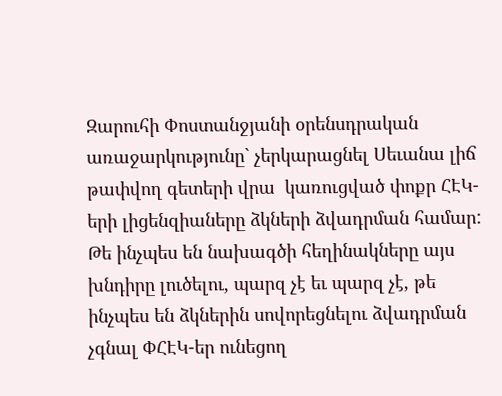Զարուհի Փոստանջյանի օրենսդրական առաջարկությունը` չերկարացնել Սեւանա լիճ թափվող գետերի վրա  կառուցված փոքր ՀԷԿ-երի լիցենզիաները ձկների ձվադրման համար: Թե ինչպես են նախագծի հեղինակները այս խնդիրը լուծելու, պարզ չէ եւ պարզ չէ, թե ինչպես են ձկներին սովորեցնելու ձվադրման չգնալ ՓՀԷԿ-եր ունեցող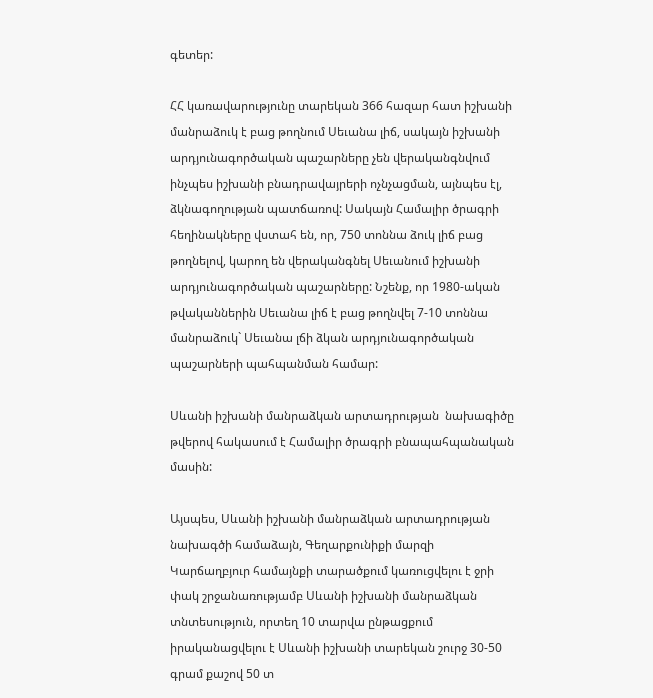գետեր:

ՀՀ կառավարությունը տարեկան 366 հազար հատ իշխանի մանրաձուկ է բաց թողնում Սեւանա լիճ, սակայն իշխանի արդյունագործական պաշարները չեն վերականգնվում ինչպես իշխանի բնադրավայրերի ոչնչացման, այնպես էլ, ձկնագողության պատճառով: Սակայն Համալիր ծրագրի հեղինակները վստահ են, որ, 750 տոննա ձուկ լիճ բաց թողնելով, կարող են վերականգնել Սեւանում իշխանի արդյունագործական պաշարները: Նշենք, որ 1980-ական թվականներին Սեւանա լիճ է բաց թողնվել 7-10 տոննա մանրաձուկ` Սեւանա լճի ձկան արդյունագործական պաշարների պահպանման համար:

Սևանի իշխանի մանրաձկան արտադրության  նախագիծը թվերով հակասում է Համալիր ծրագրի բնապահպանական մասին:

Այսպես, Սևանի իշխանի մանրաձկան արտադրության նախագծի համաձայն, Գեղարքունիքի մարզի Կարճաղբյուր համայնքի տարածքում կառուցվելու է ջրի փակ շրջանառությամբ Սևանի իշխանի մանրաձկան տնտեսություն, որտեղ 10 տարվա ընթացքում իրականացվելու է Սևանի իշխանի տարեկան շուրջ 30-50 գրամ քաշով 50 տ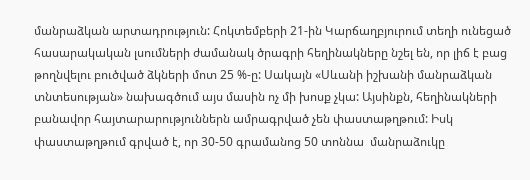մանրաձկան արտադրություն: Հոկտեմբերի 21-ին Կարճաղբյուրում տեղի ունեցած հասարակական լսումների ժամանակ ծրագրի հեղինակները նշել են, որ լիճ է բաց թողնվելու բուծված ձկների մոտ 25 %-ը: Սակայն «Սևանի իշխանի մանրաձկան տնտեսության» նախագծում այս մասին ոչ մի խոսք չկա: Այսինքն, հեղինակների բանավոր հայտարարություններն ամրագրված չեն փաստաթղթում: Իսկ փաստաթղթում գրված է, որ 30-50 գրամանոց 50 տոննա  մանրաձուկը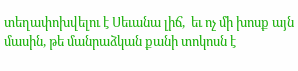տեղափոխվելու է Սեւանա լիճ,  եւ ոչ մի խոսք այն մասին, թե մանրաձկան քանի տոկոսն է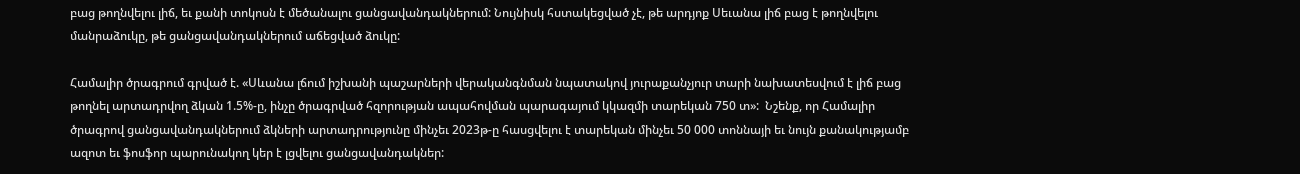բաց թողնվելու լիճ, եւ քանի տոկոսն է մեծանալու ցանցավանդակներում: Նույնիսկ հստակեցված չէ, թե արդյոք Սեւանա լիճ բաց է թողնվելու մանրաձուկը, թե ցանցավանդակներում աճեցված ձուկը:

Համալիր ծրագրում գրված է. «Սևանա լճում իշխանի պաշարների վերականգնման նպատակով յուրաքանչյուր տարի նախատեսվում է լիճ բաց թողնել արտադրվող ձկան 1.5%-ը, ինչը ծրագրված հզորության ապահովման պարագայում կկազմի տարեկան 750 տ»:  Նշենք, որ Համալիր ծրագրով ցանցավանդակներում ձկների արտադրությունը մինչեւ 2023թ-ը հասցվելու է տարեկան մինչեւ 50 000 տոննայի եւ նույն քանակությամբ ազոտ եւ ֆոսֆոր պարունակող կեր է լցվելու ցանցավանդակներ: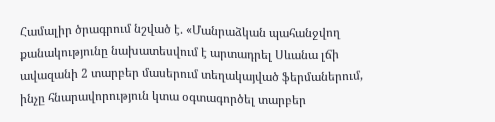Համալիր ծրագրում նշված է. «Մանրաձկան պահանջվող քանակությունը նախատեսվում է արտադրել Սևանա լճի ավազանի 2 տարբեր մասերում տեղակայված ֆերմաներում, ինչը հնարավորություն կտա օգտագործել տարբեր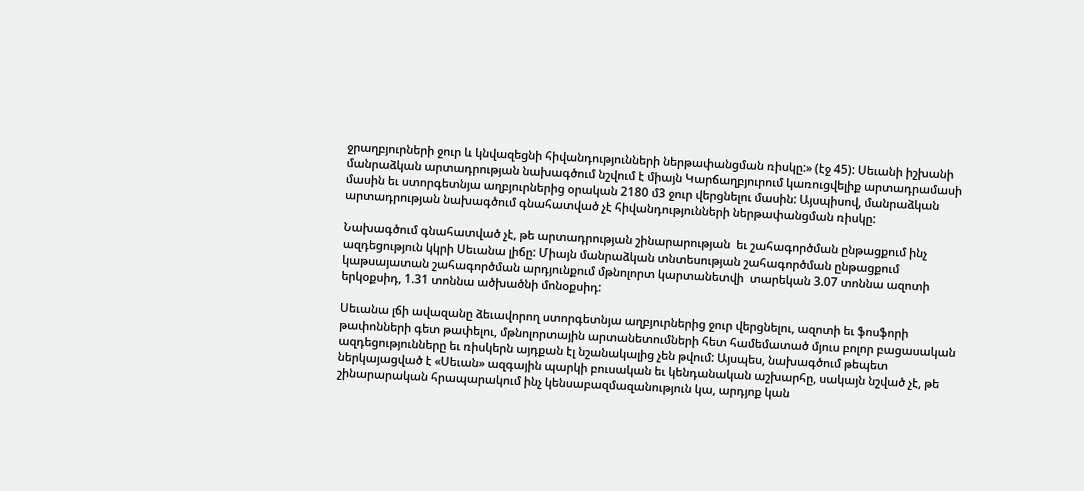ջրաղբյուրների ջուր և կնվազեցնի հիվանդությունների ներթափանցման ռիսկը:» (էջ 45): Սեւանի իշխանի մանրաձկան արտադրության նախագծում նշվում է միայն Կարճաղբյուրում կառուցվելիք արտադրամասի մասին եւ ստորգետնյա աղբյուրներից օրական 2180 մ3 ջուր վերցնելու մասին: Այսպիսով, մանրաձկան արտադրության նախագծում գնահատված չէ հիվանդությունների ներթափանցման ռիսկը:

Նախագծում գնահատված չէ, թե արտադրության շինարարության  եւ շահագործման ընթացքում ինչ ազդեցություն կկրի Սեւանա լիճը: Միայն մանրաձկան տնտեսության շահագործման ընթացքում կաթսայատան շահագործման արդյունքում մթնոլորտ կարտանետվի  տարեկան 3.07 տոննա ազոտի երկօքսիդ, 1.31 տոննա ածխածնի մոնօքսիդ:

Սեւանա լճի ավազանը ձեւավորող ստորգետնյա աղբյուրներից ջուր վերցնելու, ազոտի եւ ֆոսֆորի թափոնների գետ թափելու, մթնոլորտային արտանետումների հետ համեմատած մյուս բոլոր բացասական ազդեցությունները եւ ռիսկերն այդքան էլ նշանակալից չեն թվում: Այսպես, նախագծում թեպետ ներկայացված է «Սեւան» ազգային պարկի բուսական եւ կենդանական աշխարհը, սակայն նշված չէ, թե շինարարական հրապարակում ինչ կենսաբազմազանություն կա, արդյոք կան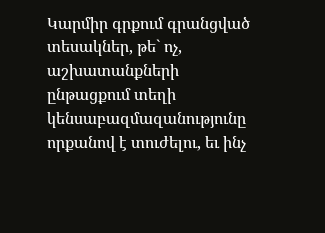Կարմիր գրքում գրանցված տեսակներ, թե` ոչ, աշխատանքների ընթացքում տեղի կենսաբազմազանությունը որքանով է տուժելու, եւ ինչ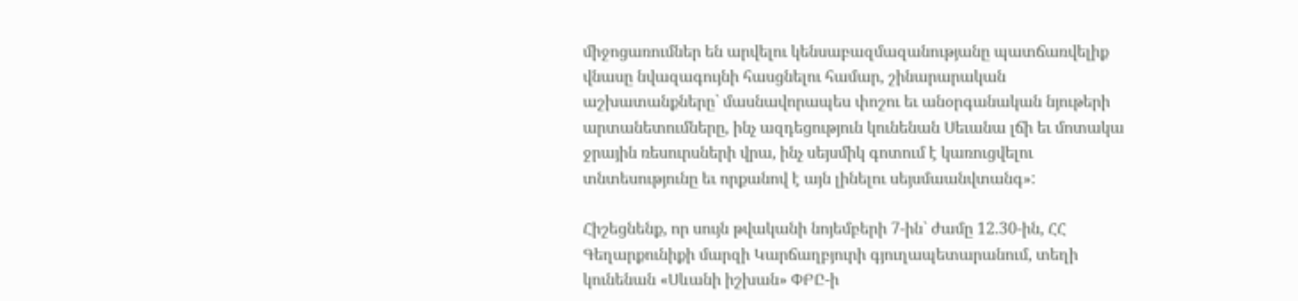միջոցառումներ են արվելու կենսաբազմազանությանը պատճառվելիք վնասը նվազագույնի հասցնելու համար, շինարարական աշխատանքները` մասնավորապես փոշու եւ անօրգանական նյութերի արտանետումները, ինչ ազդեցություն կունենան Սեւանա լճի եւ մոտակա ջրային ռեսուրսների վրա, ինչ սեյսմիկ գոտում է կառուցվելու տնտեսությունը եւ որքանով է այն լինելու սեյսմաանվտանգ»:

Հիշեցնենք, որ սույն թվականի նոյեմբերի 7-ին` ժամը 12.30-ին, ՀՀ Գեղարքունիքի մարզի Կարճաղբյուրի գյուղապետարանում, տեղի կունենան «Սևանի իշխան» ՓԲԸ-ի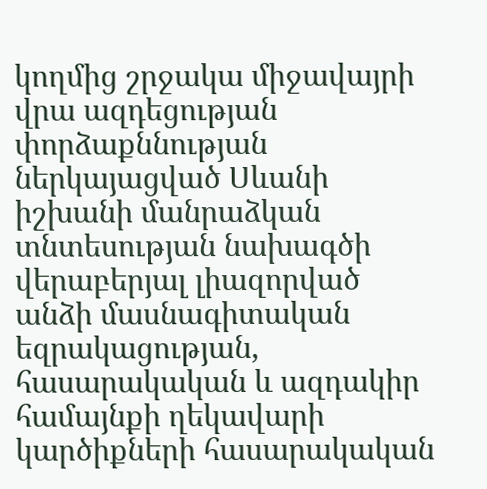կողմից շրջակա միջավայրի վրա ազդեցության փորձաքննության ներկայացված Սևանի իշխանի մանրաձկան տնտեսության նախագծի վերաբերյալ լիազորված անձի մասնագիտական եզրակացության, հասարակական և ազդակիր համայնքի ղեկավարի կարծիքների հասարակական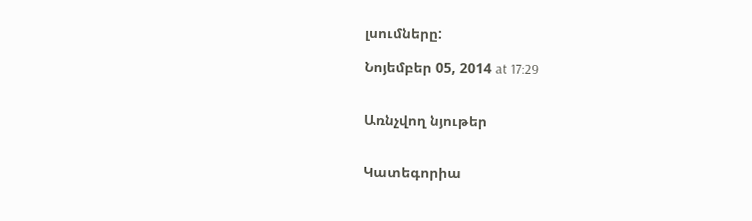լսումները:

Նոյեմբեր 05, 2014 at 17:29


Առնչվող նյութեր


Կատեգորիա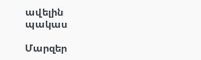ավելին
պակաս

Մարզեր